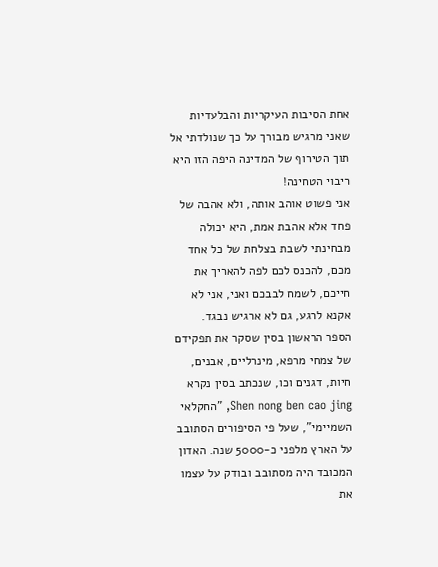אחת הסיבות העיקריות והבלעדיות שאני מרגיש מבורך על כך שנולדתי אל תוך הטירוף של המדינה היפה הזו היא ריבוי הטחינה!
אני פשוט אוהב אותה, ולא אהבה של פחד אלא אהבת אמת, היא יכולה מבחינתי לשבת בצלחת של כל אחד מכם, להכנס לכם לפה להאריך את חייכם, לשמח לבבכם ואני, אני לא אקנא לרגע, גם לא ארגיש נבגד.
הספר הראשון בסין שסקר את תפקידם של צמחי מרפא, מינרליים, אבנים, חיות, דגנים וכו, שנכתב בסין נקרא Shen nong ben cao jing, "החקלאי השמיימי", שעל פי הסיפורים הסתובב על הארץ מלפני כ-5000 שנה. האדון המכובד היה מסתובב ובודק על עצמו את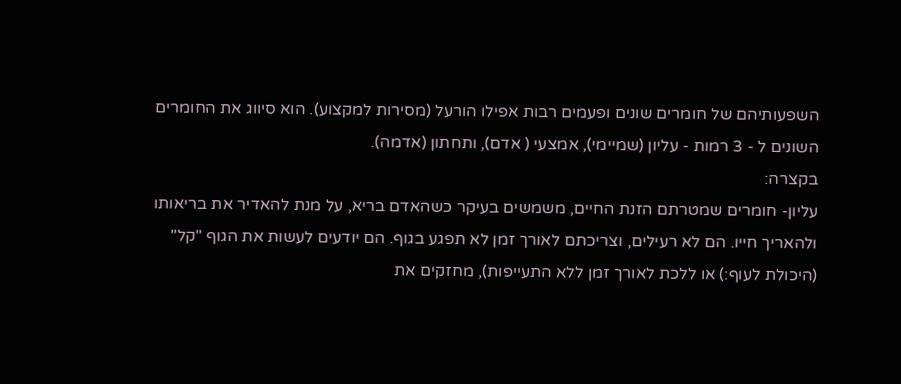השפעותיהם של חומרים שונים ופעמים רבות אפילו הורעל (מסירות למקצוע). הוא סיווג את החומרים השונים ל - 3 רמות - עליון (שמיימי), אמצעי ( אדם), ותחתון (אדמה).
בקצרה:
עליון- חומרים שמטרתם הזנת החיים, משמשים בעיקר כשהאדם בריא, על מנת להאדיר את בריאותו ולהאריך חייו. הם לא רעילים, וצריכתם לאורך זמן לא תפגע בגוף. הם יודעים לעשות את הגוף "קל" (היכולת לעוף:) או ללכת לאורך זמן ללא התעייפות), מחזקים את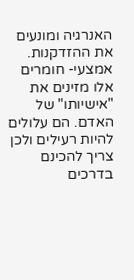האנרגיה ומונעים את ההזדקנות.
אמצעי- חומרים אלו מזינים את "אישיותו" של האדם. הם עלולים להיות רעילים ולכן צריך להכינם בדרכים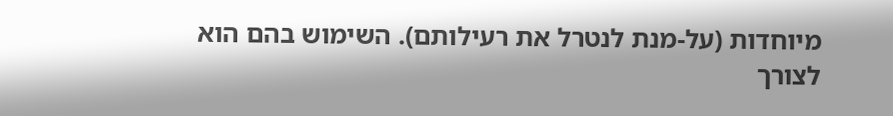מיוחדות (על-מנת לנטרל את רעילותם). השימוש בהם הוא לצורך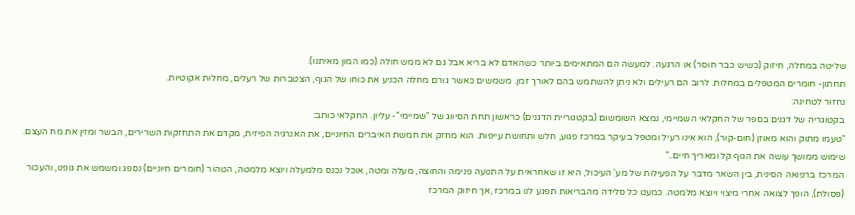שליטה במחלה, חיזוק (כשיש כבר חוסר) או הרגעה. למעשה הם המתאימים ביותר כשהאדם לא בריא אבל גם לא ממש חולה (כמו המון מאיתנו).
תחתון- חומרים המטפלים במחלות. לרוב הם רעילים ולא ניתן להשתמש בהם לאורך זמן. משמשים כאשר גורם מחלה הכניע את כוחו של הגוף, הצטברות של רעלים, מחלות אקוטיות.
נחזור לטחינה:
בקטוגריה של דגנים בספר של החקלאי השמיימי, נמצא השומשום (בקטגוריית הדגנים) כראשון תחת הסיווג של "שמיימי"- עליון. החקלאי כותב:
"טעמו מתוק והוא מאוזן (חום-קור), הוא אינו רעיל ומטפל בעיקר במרכז פגוע, חלש ותחושת עייפות. הוא מחזק את חמשת האיברים החיוניים, את האנרגיה הפיזית, מקדם את התחזקות השרירים, הבשר ומזין את מח העצם. שימוש ממושך עושה את הגוף קל ומאריך חיים.."
המרכז ברפואה הסינית, בין השאר מדבר על הפעילות של מע' העיכול, היא זו שאחראית על התנועה פנימה והחוצה, מעלה ומטה, אוכל נכנס מלמעלה ויוצא מלמטה, הטהור (חומרים חיוניים) נספג ומשמש את גופנו, והעכור (פסולת), הופך לצואה אחרי מיצוי ויוצא מלמטה. כמעט כל סלידה מהבריאות תפגע לנו במרכז ,אך חיזוק המרכז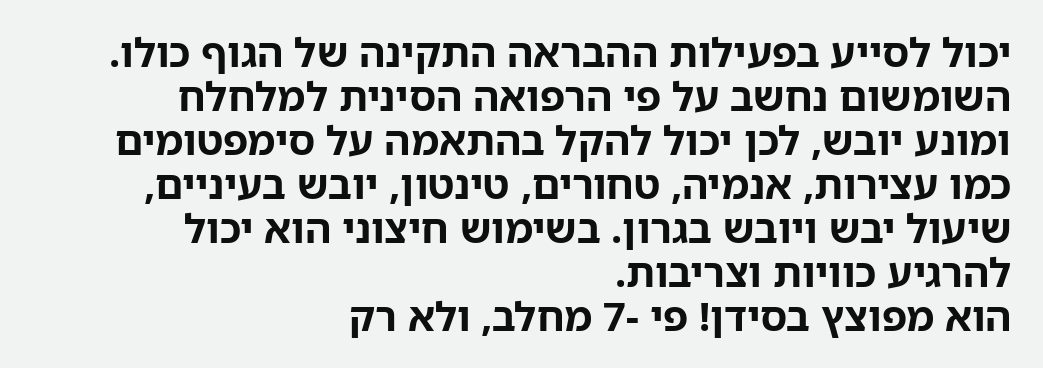יכול לסייע בפעילות ההבראה התקינה של הגוף כולו.
השומשום נחשב על פי הרפואה הסינית למלחלח ומונע יובש, לכן יכול להקל בהתאמה על סימפטומים כמו עצירות, אנמיה, טחורים, טינטון, יובש בעיניים, שיעול יבש ויובש בגרון. בשימוש חיצוני הוא יכול להרגיע כוויות וצריבות.
הוא מפוצץ בסידן! פי -7 מחלב, ולא רק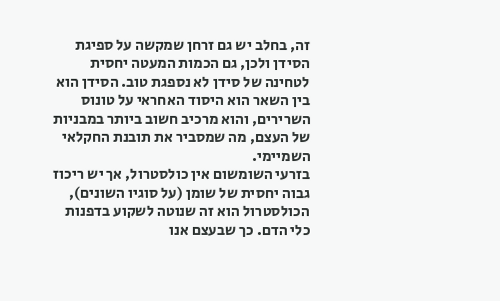זה, בחלב יש גם זרחן שמקשה על ספיגת הסידן ולכן, גם הכמות המעטה יחסית לטחינה של סידן לא נספגת טוב. הסידן הוא בין השאר הוא היסוד האחראי על טונוס השרירים, והוא מרכיב חשוב ביותר במבניות של העצם, מה שמסביר את תובנת החקלאי השמיימי.
בזרעי השומשום אין כולסטרול, אך יש ריכוז גבוה יחסית של שומן (על סוגיו השונים), הכולסטרול הוא זה שנוטה לשקוע בדפנות כלי הדם. כך שבעצם אנו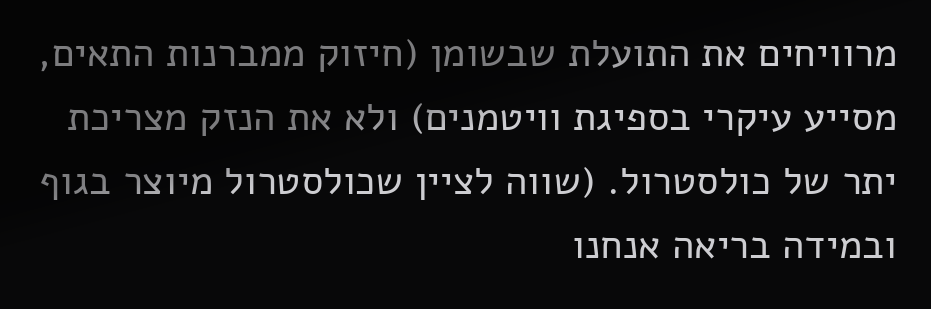מרוויחים את התועלת שבשומן (חיזוק ממברנות התאים, מסייע עיקרי בספיגת וויטמנים) ולא את הנזק מצריכת יתר של כולסטרול. (שווה לציין שכולסטרול מיוצר בגוף ובמידה בריאה אנחנו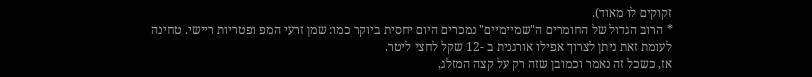זקוקים לו מאוד).
* הרוב הגדול של החומרים ה"שמיימיים" נמכרים היום יחסית ביוקר כמו: שמן זרעי המפ ופטריות ריישי. טחינה לעומת זאת ניתן לצרוך אפילו אורגנית ב -12 שקל לחצי ליטר.
אז, כשכל זה נאמר וכמובן שזה רק על קצה המזלג,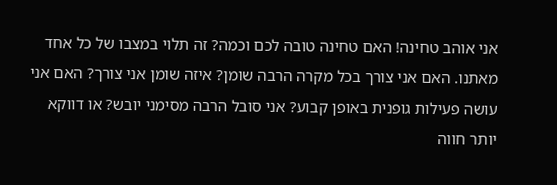אני אוהב טחינה! האם טחינה טובה לכם וכמה? זה תלוי במצבו של כל אחד מאתנו. האם אני צורך בכל מקרה הרבה שומן? איזה שומן אני צורך? האם אני עושה פעילות גופנית באופן קבוע? אני סובל הרבה מסימני יובש? או דווקא יותר חווה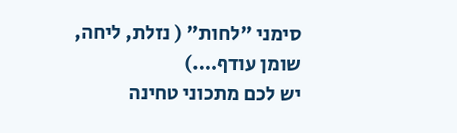סימני "לחות" ( נזלת, ליחה, שומן עודף….)
יש לכם מתכוני טחינה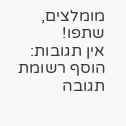מומלצים, שתפו!
אין תגובות:
הוסף רשומת תגובה